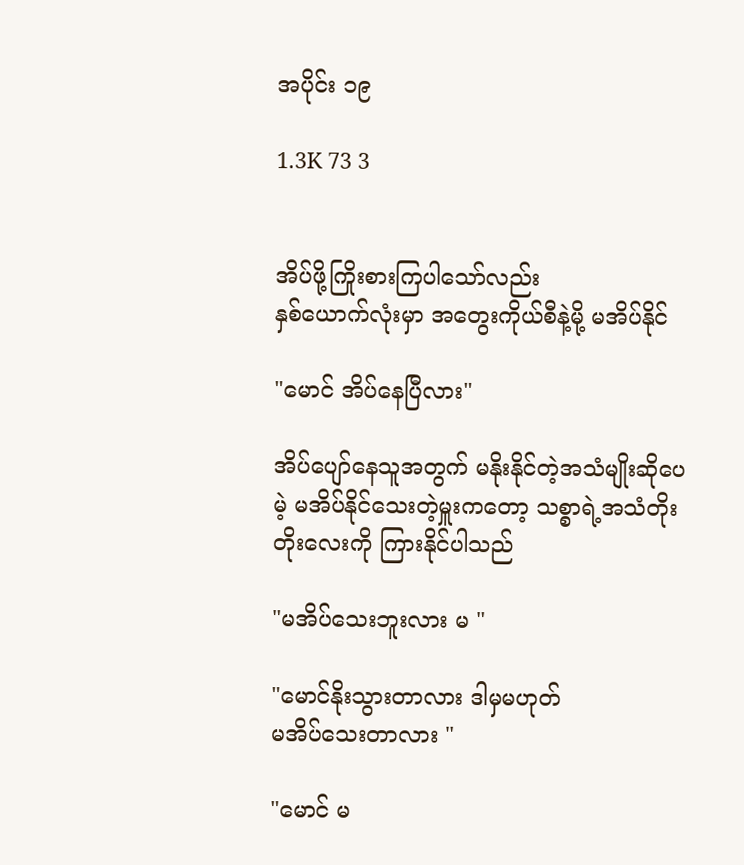အပိုင်း ၁၉

1.3K 73 3


အိပ်ဖို့ကြိုးစားကြပါသော်လည်း
နှစ်ယောက်လုံးမှာ အတွေးကိုယ်စီနဲ့မို့ မအိပ်နိုင်

"မောင် အိပ်နေပြီလား"

အိပ်ပျော်နေသူအတွက် မနိုးနိုင်တဲ့အသံမျိုးဆိုပေမဲ့ မအိပ်နိုင်သေးတဲ့မှူးကတော့ သစ္စာရဲ့အသံတိုးတိုးလေးကို ကြားနိုင်ပါသည်

"မအိပ်သေးဘူးလား မ "

"မောင်နိုးသွားတာလား ဒါမှမဟုတ်
မအိပ်သေးတာလား "

"မောင် မ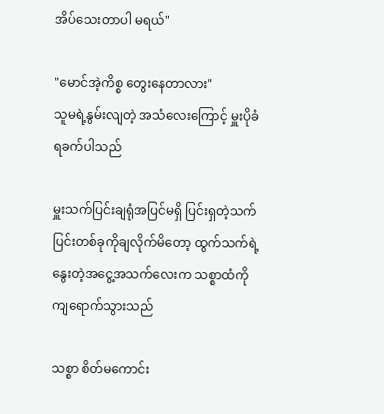အိပ်သေးတာပါ မရယ်"

"မောင်အဲ့ကိစ္စ တွေးနေတာလား"
သူမရဲ့နွမ်းလျတဲ့ အသံလေးကြောင့် မှူးပိုခံရခက်ပါသည်

မှူးသက်ပြင်းချရုံအပြင်မရှိ ပြင်းရှတဲ့သက်ပြင်းတစ်ခုကိုချလိုက်မိတော့ ထွက်သက်ရဲ့နွေးတဲ့အငွေ့အသက်လေးက သစ္စာထံကို ကျရောက်သွားသည်

သစ္စာ စိတ်မကောင်း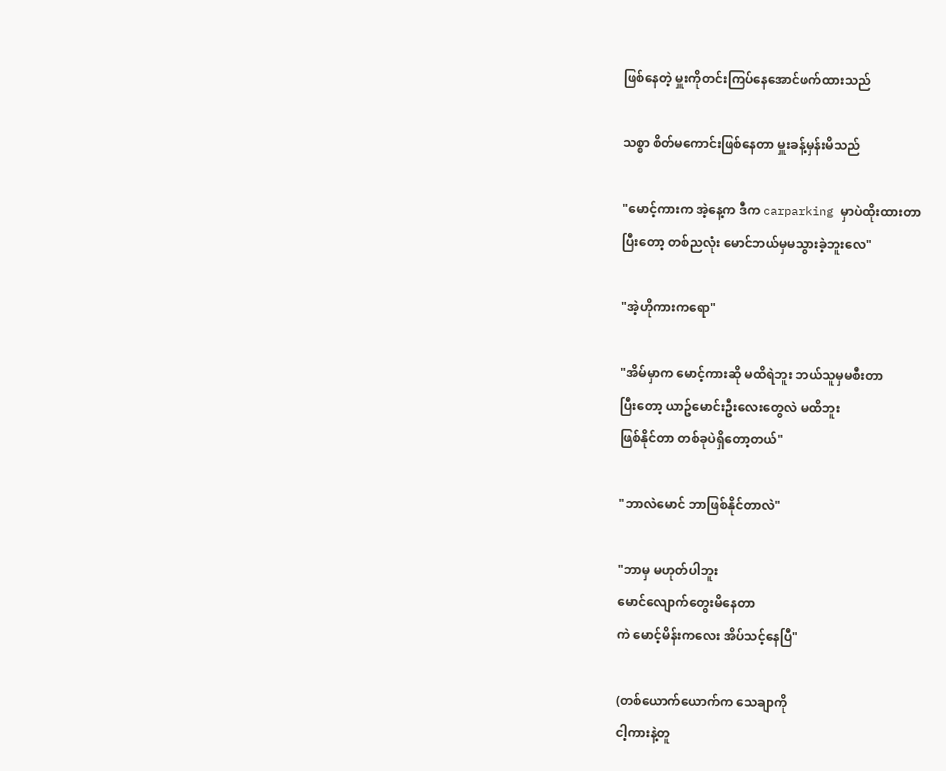ဖြစ်နေတဲ့ မှူးကိုတင်းကြပ်နေအောင်ဖက်ထားသည်

သစ္စာ စိတ်မကောင်းဖြစ်နေတာ မှူးခန့်မှန်းမိသည်

"မောင့်ကားက အဲ့နေ့က ဒီက carparking မှာပဲထိုးထားတာ
ပြီးတော့ တစ်ညလုံး မောင်ဘယ်မှမသွားခဲ့ဘူးလေ"

"အဲ့ဟိုကားကရော"

"အိမ်မှာက မောင့်ကားဆို မထိရဲဘူး ဘယ်သူမှမစီးတာ
ပြီးတော့ ယာဥ်မောင်းဦးလေးတွေလဲ မထိဘူး
ဖြစ်နိုင်တာ တစ်ခုပဲရှိတော့တယ်"

"ဘာလဲမောင် ဘာဖြစ်နိုင်တာလဲ"

"ဘာမှ မဟုတ်ပါဘူး
မောင်လျောက်တွေးမိနေတာ
ကဲ မောင့်မိန်းကလေး အိပ်သင့်နေပြီ"

(တစ်ယောက်ယောက်က သေချာကို
ငါ့ကားနဲ့တူ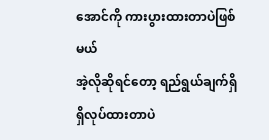အောင်ကို ကားပွားထားတာပဲဖြစ်မယ်
အဲ့လိုဆိုရင်တော့ ရည်ရွယ်ချက်ရှိရှိလုပ်ထားတာပဲ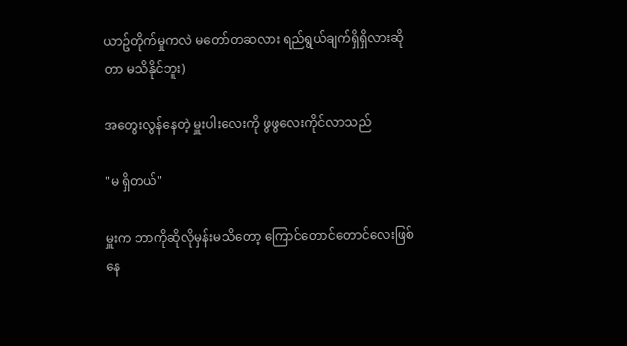ယာဥ်တိုက်မှုကလဲ မတော်တဆလား ရည်ရွယ်ချက်ရှိရှိလားဆိုတာ မသိနိုင်ဘူး)

အတွေးလွန်နေတဲ့ မှူးပါးလေးကို ဖွဖွလေးကိုင်လာသည်

"မ ရှိတယ်"

မှူးက ဘာကိုဆိုလိုမှန်းမသိတော့ ကြောင်တောင်တောင်လေးဖြစ်နေ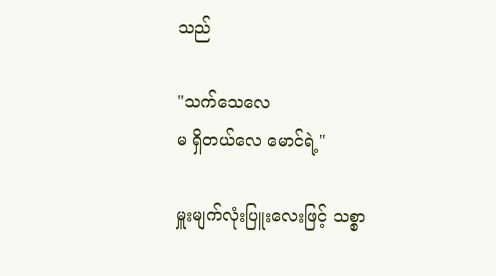သည်

"သက်သေလေ
မ ရှိတယ်လေ မောင်ရဲ့"

မှူးမျက်လုံးပြူးလေးဖြင့် သစ္စာ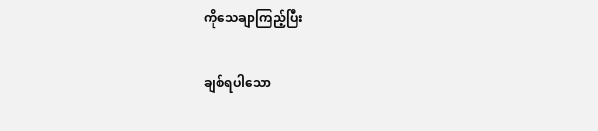ကိုသေချာကြည့်ပြီး

ချစ်ရပါသော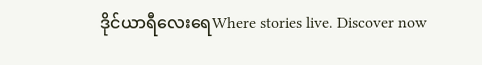ဒိုင်ယာရီလေးရေWhere stories live. Discover now